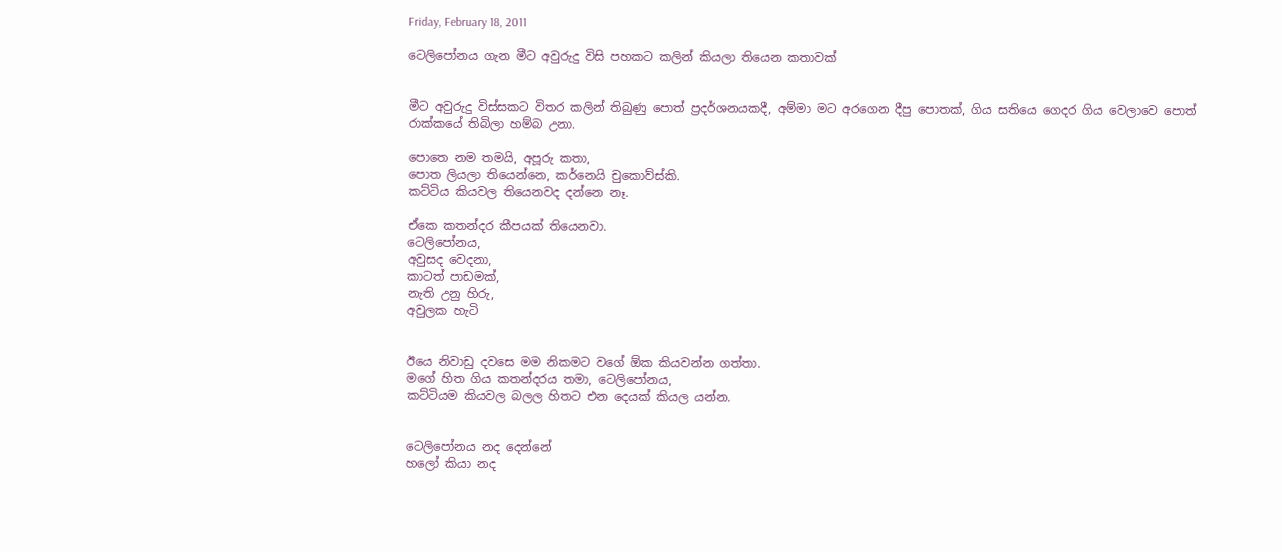Friday, February 18, 2011

ටෙලිපෝනය ගැන මීට අවුරුදු විසි පහකට කලින් කියලා තියෙන කතාවක්


මීට අවුරුදු විස්සකට විතර කලින් තිබුණු පොත් ප්‍රදර්ශනයකදී, අම්මා මට අරගෙන දීපු පොතක්, ගිය සතියෙ ගෙදර ගිය වෙලාවෙ පොත් රාක්කයේ තිබිලා හම්බ උනා.

පොතෙ නම තමයි, අපූරු කතා,
පොත ලියලා තියෙන්නෙ, කර්නෙයි චුකොව්ස්කි.
කට්ටිය කියවල තියෙනවද දන්නෙ නෑ.

ඒකෙ කතන්දර කීපයක් තියෙනවා.
ටෙලිපෝනය,
අවුසද වෙදනා,
කාටත් පාඩමක්,
නැති උනු හිරු,
අවුලක හැටි


ඊයෙ නිවාඩු දවසෙ මම නිකමට වගේ ඕක කියවන්න ගත්තා.
මගේ හිත ගිය කතන්දරය තමා, ටෙලිපෝනය,
කට්ටියම කියවල බලල හිතට එන දෙයක් කියල යන්න.


ටෙලිපෝනය නද දෙන්නේ
හලෝ කියා නද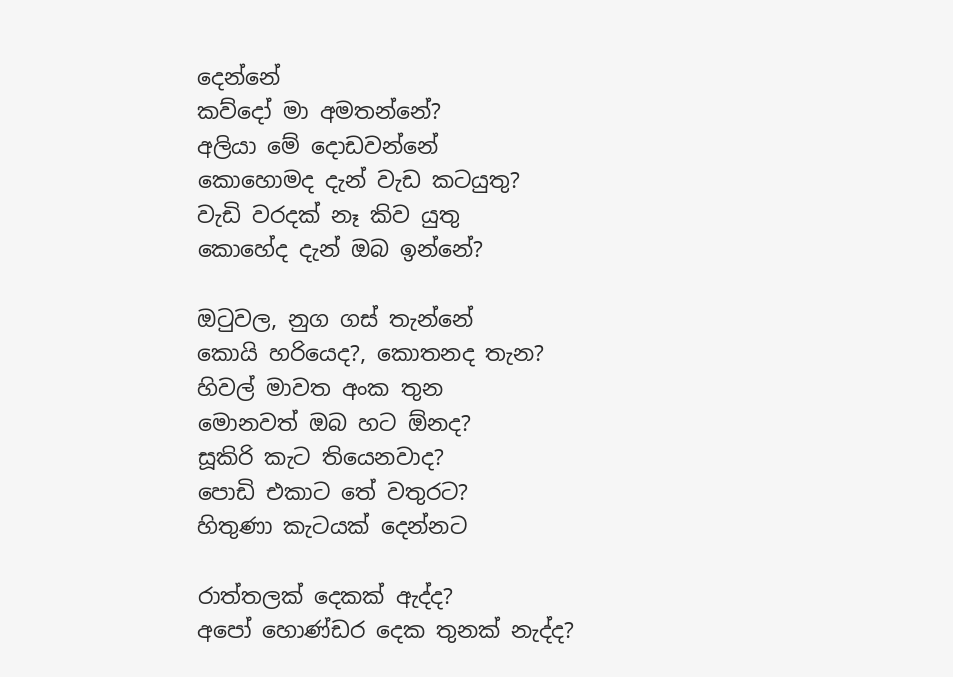දෙන්නේ
කව්දෝ මා අමතන්නේ?
අලියා මේ දොඩවන්නේ
කොහොමද දැන් වැඩ කටයුතු?
වැඩි වරදක් නෑ කිව යුතු
කොහේද දැන් ඔබ ඉන්නේ?

ඔටුවල, නුග ගස් තැන්නේ
කොයි හරියෙද?, කොතනද තැන?
හිවල් මාවත අංක තුන
මොනවත් ඔබ හට ඕනද?
සූකිරි කැට තියෙනවාද?
පොඩි එකාට තේ වතුරට?
හිතුණා කැටයක් දෙන්නට

රාත්තලක් දෙකක් ඇද්ද?
අපෝ හොණ්ඩර දෙක තුනක් නැද්ද?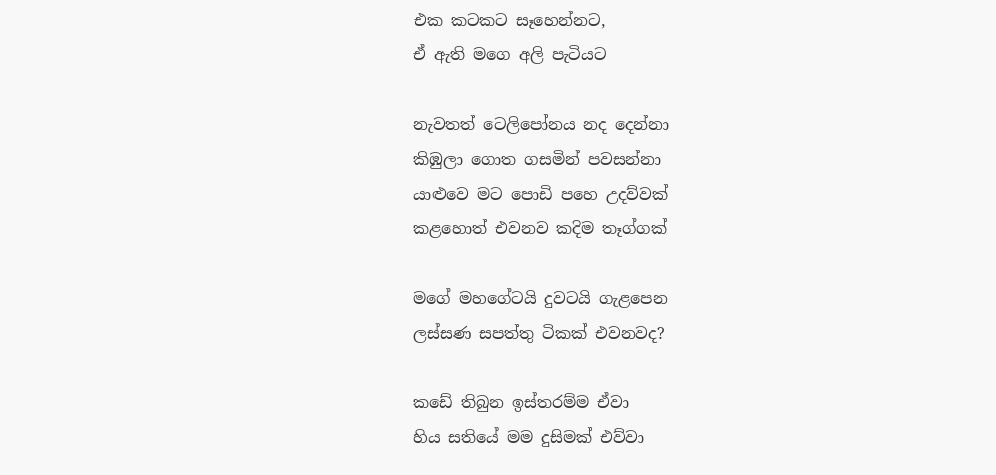එක කටකට සෑහෙන්නට,
ඒ ඇති මගෙ අලි පැටියට

නැවතත් ටෙලිපෝනය නද දෙන්නා
කිඹුලා ගොත ගසමින් පවසන්නා
යාළුවෙ මට පොඩි පහෙ උදව්වක්
කළහොත් එවනව කදිම තෑග්ගක්

මගේ මහගේටයි දුවටයි ගැළපෙන
ලස්සණ සපත්තු ටිකක් එවනවද?

කඩේ තිබුන ඉස්තරම්ම ඒවා
හිය සතියේ මම දුසිමක් එව්වා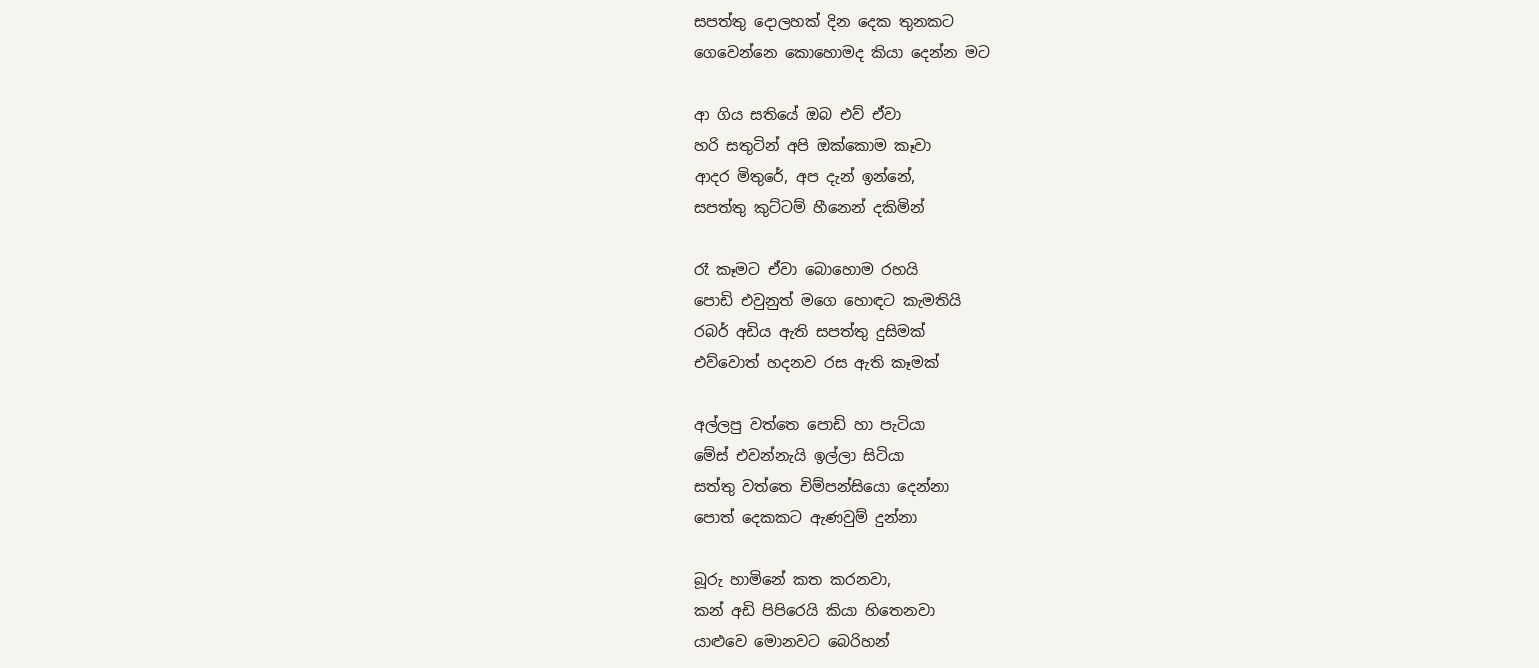සපත්තු දොලහක් දින දෙක තුනකට
ගෙවෙන්නෙ කොහොමද කියා දෙන්න මට

ආ ගිය සතියේ ඔබ එව් ඒවා
හරි සතුටින් අපි ඔක්කොම කෑවා
ආදර මිතුරේ, අප දැන් ඉන්නේ,
සපත්තු කුට්ටම් හීනෙන් දකිමින්

රෑ කෑමට ඒවා බොහොම රහයි
පොඩි එවුනුත් මගෙ හොඳට කැමතියි
රබර් අඩිය ඇති සපත්තු දුසිමක්
එව්වොත් හදනව රස ඇති කෑමක්

අල්ලපු වත්තෙ පොඩි හා පැටියා
මේස් එවන්නැයි ඉල්ලා සිටියා
සත්තු වත්තෙ චිම්පන්සියො දෙන්නා
පොත් දෙකකට ඇණවුම් දුන්නා

බූරු හාමිනේ කත කරනවා,
කන් අඩි පිපිරෙයි කියා හිතෙනවා
යාළුවෙ මොනවට බෙරිහන්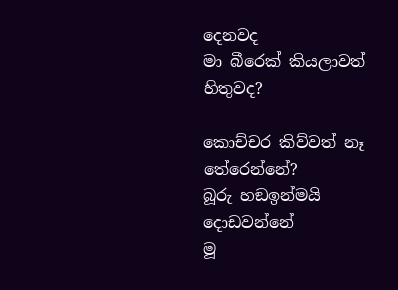දෙනවද
මා බීරෙක් කියලාවත් හිතුවද?

කොච්චර කිව්වත් නෑ තේරෙන්නේ?
බූරු හඞඉන්මයි දොඩවන්නේ
මූ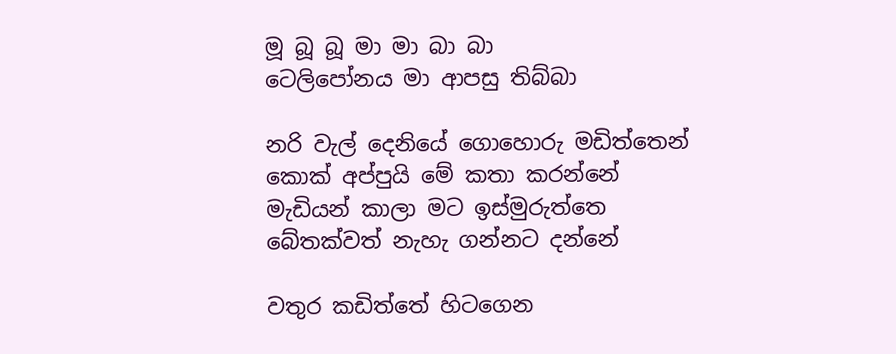මූ බූ බූ මා මා බා බා
ටෙලිපෝනය මා ආපසු තිබ්බා

නරි වැල් දෙනියේ ගොහොරු මඩිත්තෙන්
කොක් අප්පුයි මේ කතා කරන්නේ
මැඩියන් කාලා මට ඉස්මුරුත්තෙ
බේතක්වත් නැහැ ගන්නට දන්නේ

වතුර කඩිත්තේ හිටගෙන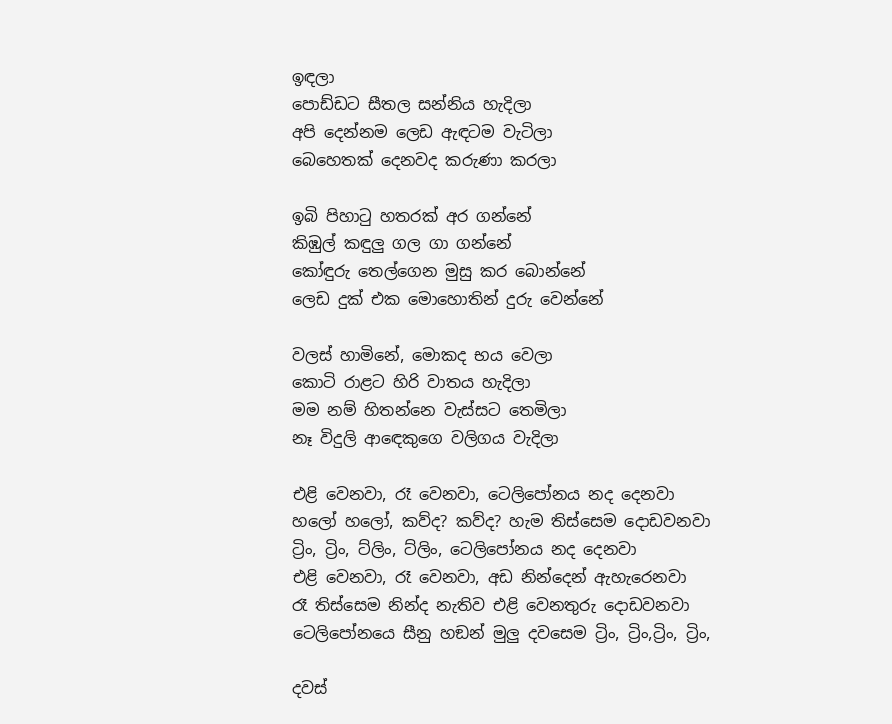ඉඳලා
පොඩ්ඩට සීතල සන්නිය හැදිලා
අපි දෙන්නම ලෙඩ ඇඳටම වැටිලා
බෙහෙතක් දෙනවද කරුණා කරලා

ඉබි පිහාටු හතරක් අර ගන්නේ
කිඹුල් කඳුලු ගල ගා ගන්නේ
කෝඳුරු තෙල්ගෙන මුසු කර බොන්නේ
ලෙඩ දුක් එක මොහොතින් දුරු වෙන්නේ

වලස් හාමිනේ, මොකද භය වෙලා
කොටි රාළට හිරි වාතය හැදිලා
මම නම් හිතන්නෙ වැස්සට තෙමිලා
නෑ විදුලි ආඳෙකුගෙ වලිගය වැදිලා

එළි වෙනවා, රෑ වෙනවා, ටෙලිපෝනය නද දෙනවා
හලෝ හලෝ, කව්ද? කව්ද? හැම තිස්සෙම දොඩවනවා
ට්‍රිං, ට්‍රිං, ට්ලිං, ට්ලිං, ටෙලිපෝනය නද දෙනවා
එළි වෙනවා, රෑ වෙනවා, අඩ නින්දෙන් ඇහැරෙනවා
රෑ තිස්සෙම නින්ද නැතිව එළි වෙනතුරු දොඩවනවා
ටෙලිපෝනයෙ සීනු හඞන් මුලු දවසෙම ට්‍රිං, ට්‍රිං,ට්‍රිං, ට්‍රිං,

දවස්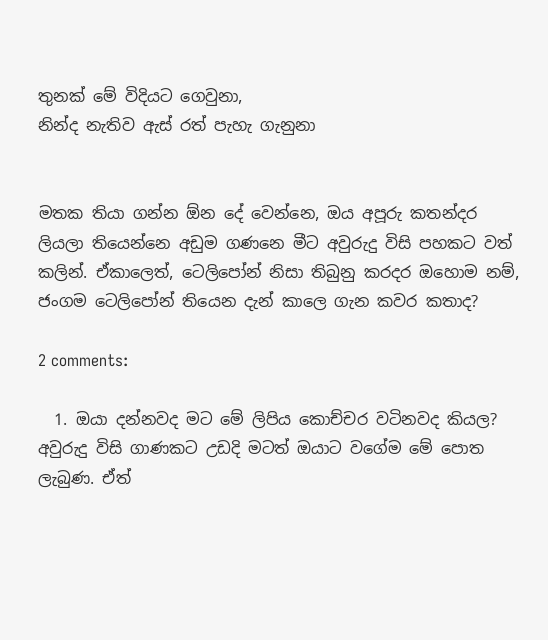තුනක් මේ විදියට ගෙවුනා,
නින්ද නැතිව ඇස් රත් පැහැ ගැනුනා


මතක තියා ගන්න ඕන දේ වෙන්නෙ, ඔය අපූරු කතන්දර ලියලා තියෙන්නෙ අඩුම ගණනෙ මීට අවුරුදු විසි පහකට වත් කලින්. ඒකාලෙත්, ටෙලිපෝන් නිසා තිබුනු කරදර ඔහොම නම්, ජංගම ටෙලිපෝන් තියෙන දැන් කාලෙ ගැන කවර කතාද?

2 comments:

  1. ඔයා දන්නවද මට මේ ලිපිය කොච්චර වටිනවද කියල? අවුරුදු විසි ගාණකට උඩදි මටත් ඔයාට වගේම මේ පොත ලැබුණ. ඒත්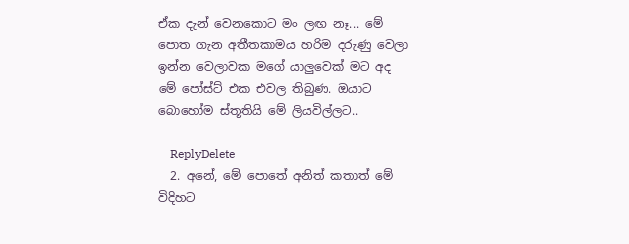ඒක දැන් වෙනකොට මං ලඟ නෑ... මේ පොත ගැන අතීතකාමය හරිම දරුණු වෙලා ඉන්න වෙලාවක ම‍ගේ යාලුවෙක් මට අද මේ පෝස්ට් එක එවල තිබුණ. ඔයාට බොහෝම ස්තූතියි ‍මේ ලියවිල්ලට..

    ReplyDelete
  2. අනේ, මේ පොතේ අනිත් කතාත් මේ විදිහට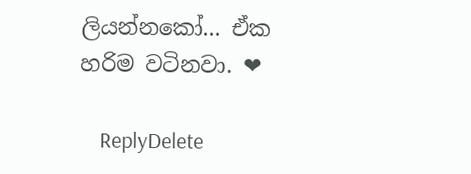ලියන්නකෝ... ඒක හරිම වටිනවා. ❤

    ReplyDelete